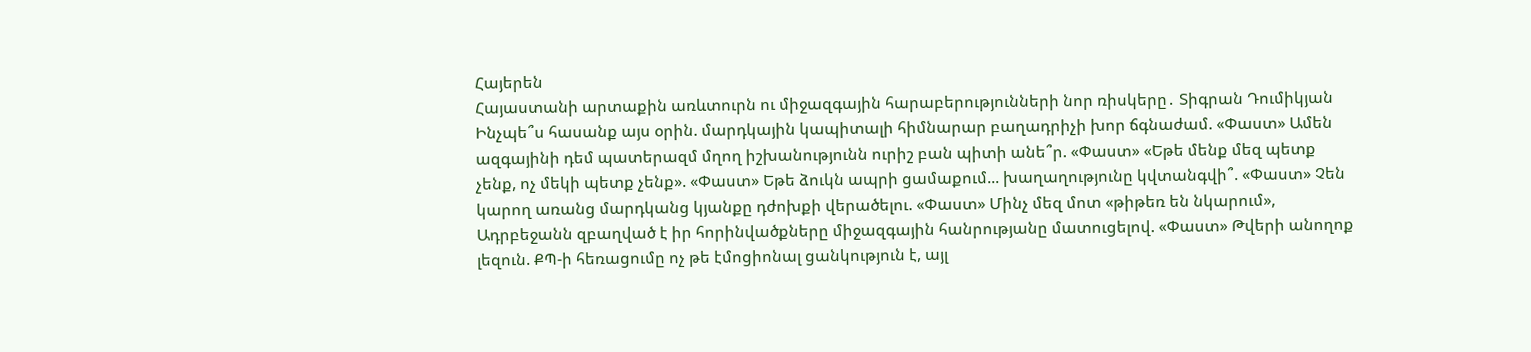Հայերեն
Հայաստանի արտաքին առևտուրն ու միջազգային հարաբերությունների նոր ռիսկերը․ Տիգրան Դումիկյան Ինչպե՞ս հասանք այս օրին. մարդկային կապիտալի հիմնարար բաղադրիչի խոր ճգնաժամ. «Փաստ» Ամեն ազգայինի դեմ պատերազմ մղող իշխանությունն ուրիշ բան պիտի անե՞ր. «Փաստ» «Եթե մենք մեզ պետք չենք, ոչ մեկի պետք չենք». «Փաստ» Եթե ձուկն ապրի ցամաքում... խաղաղությունը կվտանգվի՞. «Փաստ» Չեն կարող առանց մարդկանց կյանքը դժոխքի վերածելու. «Փաստ» Մինչ մեզ մոտ «թիթեռ են նկարում», Ադրբեջանն զբաղված է իր հորինվածքները միջազգային հանրությանը մատուցելով. «Փաստ» Թվերի անողոք լեզուն. ՔՊ-ի հեռացումը ոչ թե էմոցիոնալ ցանկություն է, այլ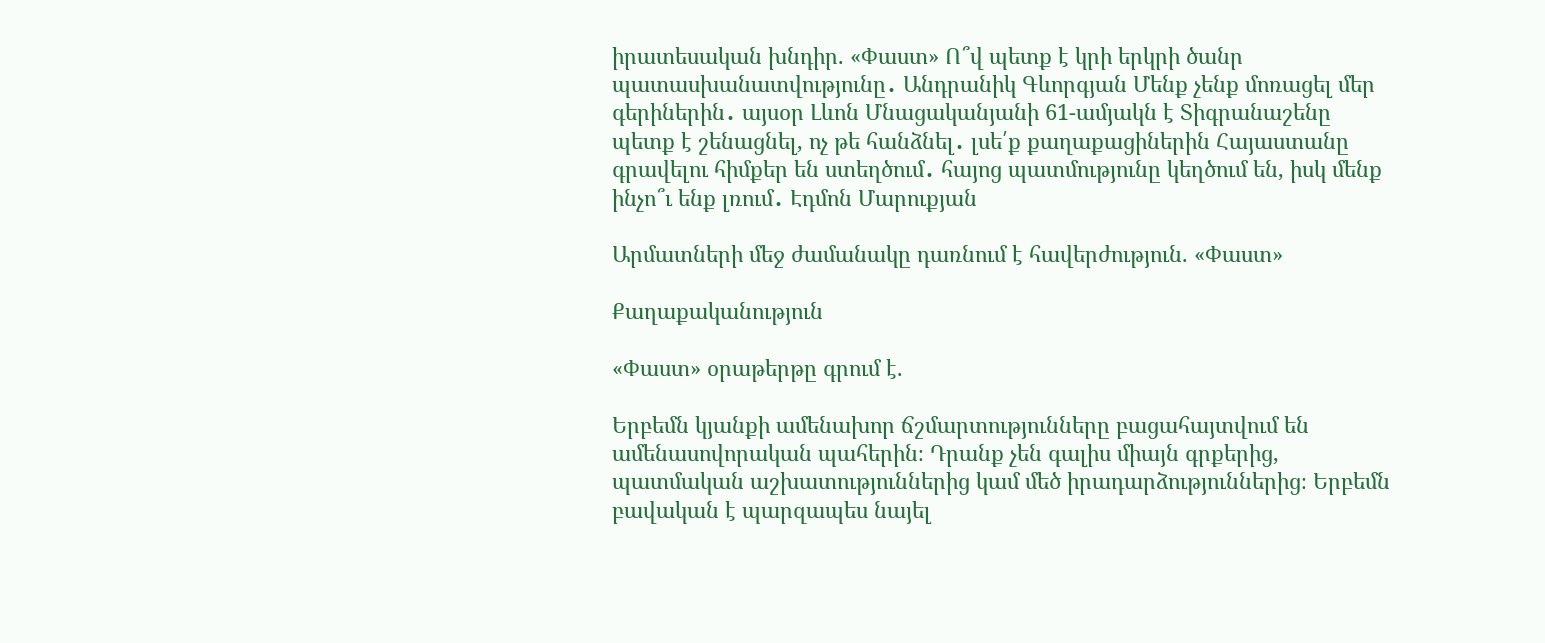իրատեսական խնդիր. «Փաստ» Ո՞վ պետք է կրի երկրի ծանր պատասխանատվությունը․ Անդրանիկ Գևորգյան Մենք չենք մոռացել մեր գերիներին․ այսօր Լևոն Մնացականյանի 61-ամյակն է Տիգրանաշենը պետք է շենացնել, ոչ թե հանձնել․ լսե՛ք քաղաքացիներին Հայաստանը գրավելու հիմքեր են ստեղծում․ հայոց պատմությունը կեղծում են, իսկ մենք ինչո՞ւ ենք լռում․ Էդմոն Մարուքյան

Արմատների մեջ ժամանակը դառնում է հավերժություն. «Փաստ»

Քաղաքականություն

«Փաստ» օրաթերթը գրում է.

Երբեմն կյանքի ամենախոր ճշմարտությունները բացահայտվում են ամենասովորական պահերին։ Դրանք չեն գալիս միայն գրքերից, պատմական աշխատություններից կամ մեծ իրադարձություններից։ Երբեմն բավական է պարզապես նայել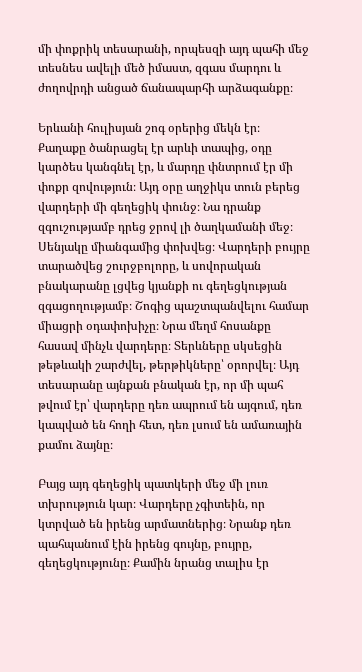մի փոքրիկ տեսարանի, որպեսզի այդ պահի մեջ տեսնես ավելի մեծ իմաստ, զգաս մարդու և ժողովրդի անցած ճանապարհի արձագանքը։

Երևանի հուլիսյան շոգ օրերից մեկն էր։ Քաղաքը ծանրացել էր արևի տապից, օդը կարծես կանգնել էր, և մարդը փնտրում էր մի փոքր զովություն։ Այդ օրը աղջիկս տուն բերեց վարդերի մի գեղեցիկ փունջ։ Նա դրանք զգուշությամբ դրեց ջրով լի ծաղկամանի մեջ։ Սենյակը միանգամից փոխվեց։ Վարդերի բույրը տարածվեց շուրջբոլորը, և սովորական բնակարանը լցվեց կյանքի ու գեղեցկության զգացողությամբ։ Շոգից պաշտպանվելու համար միացրի օդափոխիչը։ Նրա մեղմ հոսանքը հասավ մինչև վարդերը։ Տերևները սկսեցին թեթևակի շարժվել, թերթիկները՝ օրորվել։ Այդ տեսարանը այնքան բնական էր, որ մի պահ թվում էր՝ վարդերը դեռ ապրում են այգում, դեռ կապված են հողի հետ, դեռ լսում են ամառային քամու ձայնը։

Բայց այդ գեղեցիկ պատկերի մեջ մի լուռ տխրություն կար։ Վարդերը չգիտեին, որ կտրված են իրենց արմատներից։ Նրանք դեռ պահպանում էին իրենց գույնը, բույրը, գեղեցկությունը։ Քամին նրանց տալիս էր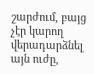շարժում, բայց չէր կարող վերադարձնել այն ուժը,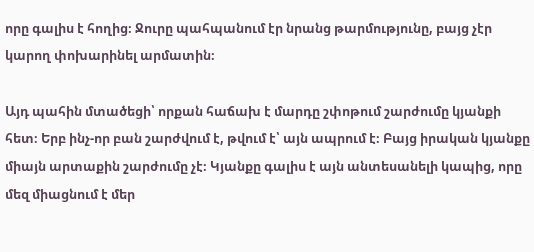որը գալիս է հողից։ Ջուրը պահպանում էր նրանց թարմությունը, բայց չէր կարող փոխարինել արմատին։

Այդ պահին մտածեցի՝ որքան հաճախ է մարդը շփոթում շարժումը կյանքի հետ։ Երբ ինչ-որ բան շարժվում է, թվում է՝ այն ապրում է։ Բայց իրական կյանքը միայն արտաքին շարժումը չէ։ Կյանքը գալիս է այն անտեսանելի կապից, որը մեզ միացնում է մեր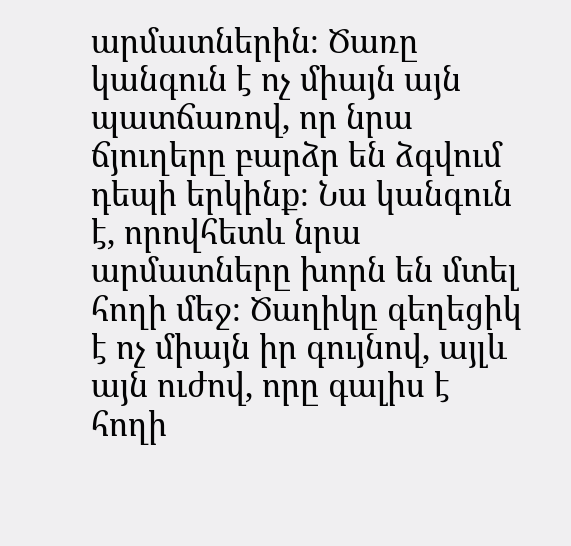արմատներին։ Ծառը կանգուն է ոչ միայն այն պատճառով, որ նրա ճյուղերը բարձր են ձգվում դեպի երկինք։ Նա կանգուն է, որովհետև նրա արմատները խորն են մտել հողի մեջ։ Ծաղիկը գեղեցիկ է ոչ միայն իր գույնով, այլև այն ուժով, որը գալիս է հողի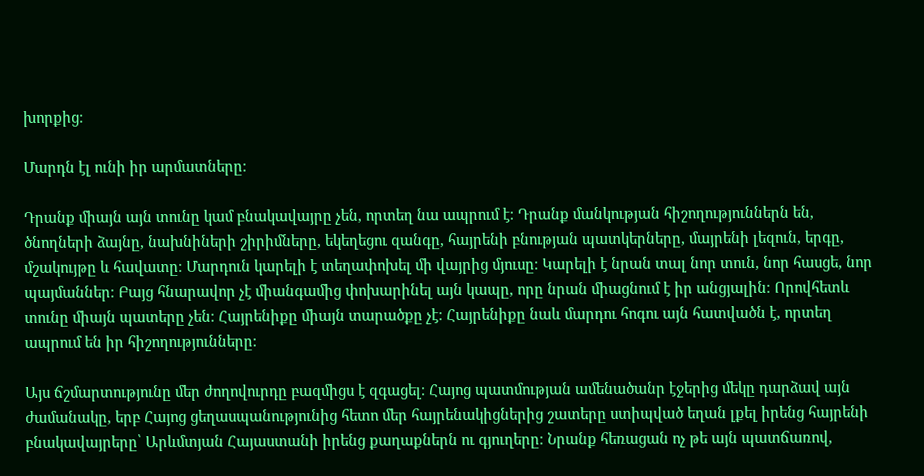խորքից։

Մարդն էլ ունի իր արմատները։

Դրանք միայն այն տունը կամ բնակավայրը չեն, որտեղ նա ապրում է։ Դրանք մանկության հիշողություններն են, ծնողների ձայնը, նախնիների շիրիմները, եկեղեցու զանգը, հայրենի բնության պատկերները, մայրենի լեզուն, երգը, մշակույթը և հավատը։ Մարդուն կարելի է տեղափոխել մի վայրից մյուսը։ Կարելի է նրան տալ նոր տուն, նոր հասցե, նոր պայմաններ։ Բայց հնարավոր չէ միանգամից փոխարինել այն կապը, որը նրան միացնում է իր անցյալին։ Որովհետև տունը միայն պատերը չեն։ Հայրենիքը միայն տարածքը չէ։ Հայրենիքը նաև մարդու հոգու այն հատվածն է, որտեղ ապրում են իր հիշողությունները։

Այս ճշմարտությունը մեր ժողովուրդը բազմիցս է զգացել։ Հայոց պատմության ամենածանր էջերից մեկը դարձավ այն ժամանակը, երբ Հայոց ցեղասպանությունից հետո մեր հայրենակիցներից շատերը ստիպված եղան լքել իրենց հայրենի բնակավայրերը՝ Արևմտյան Հայաստանի իրենց քաղաքներն ու գյուղերը։ Նրանք հեռացան ոչ թե այն պատճառով,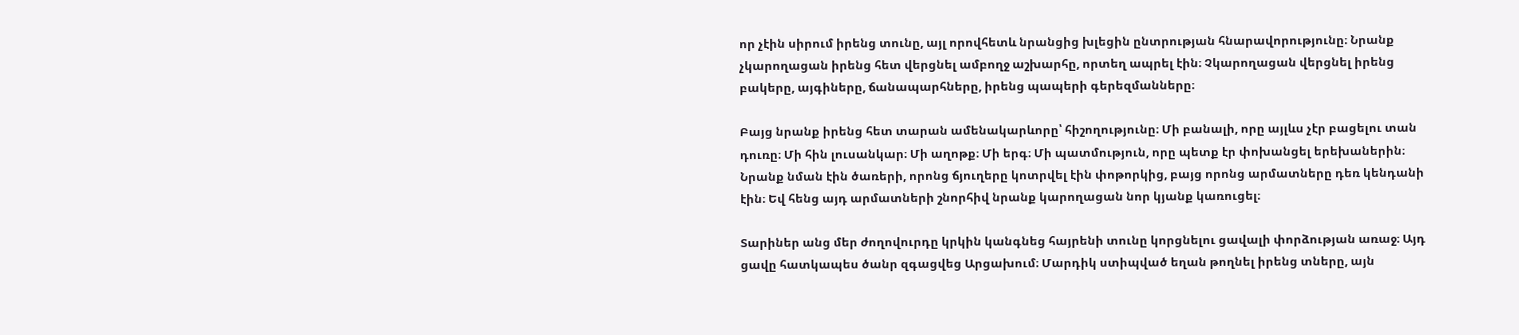որ չէին սիրում իրենց տունը, այլ որովհետև նրանցից խլեցին ընտրության հնարավորությունը։ Նրանք չկարողացան իրենց հետ վերցնել ամբողջ աշխարհը, որտեղ ապրել էին։ Չկարողացան վերցնել իրենց բակերը, այգիները, ճանապարհները, իրենց պապերի գերեզմանները։

Բայց նրանք իրենց հետ տարան ամենակարևորը՝ հիշողությունը։ Մի բանալի, որը այլևս չէր բացելու տան դուռը։ Մի հին լուսանկար։ Մի աղոթք։ Մի երգ։ Մի պատմություն, որը պետք էր փոխանցել երեխաներին։ Նրանք նման էին ծառերի, որոնց ճյուղերը կոտրվել էին փոթորկից, բայց որոնց արմատները դեռ կենդանի էին։ Եվ հենց այդ արմատների շնորհիվ նրանք կարողացան նոր կյանք կառուցել։

Տարիներ անց մեր ժողովուրդը կրկին կանգնեց հայրենի տունը կորցնելու ցավալի փորձության առաջ։ Այդ ցավը հատկապես ծանր զգացվեց Արցախում։ Մարդիկ ստիպված եղան թողնել իրենց տները, այն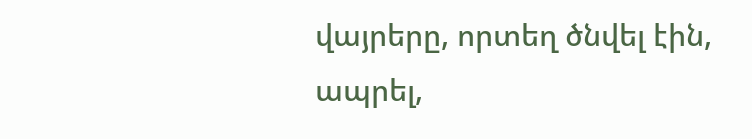վայրերը, որտեղ ծնվել էին, ապրել,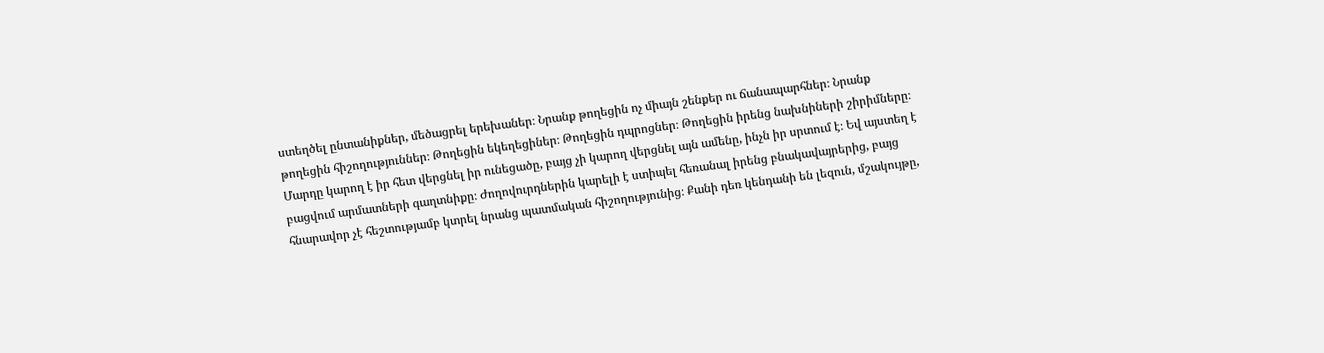ստեղծել ընտանիքներ, մեծացրել երեխաներ։ Նրանք թողեցին ոչ միայն շենքեր ու ճանապարհներ։ Նրանք թողեցին հիշողություններ։ Թողեցին եկեղեցիներ։ Թողեցին դպրոցներ։ Թողեցին իրենց նախնիների շիրիմները։ Մարդը կարող է իր հետ վերցնել իր ունեցածը, բայց չի կարող վերցնել այն ամենը, ինչն իր սրտում է։ Եվ այստեղ է բացվում արմատների գաղտնիքը։ Ժողովուրդներին կարելի է ստիպել հեռանալ իրենց բնակավայրերից, բայց հնարավոր չէ հեշտությամբ կտրել նրանց պատմական հիշողությունից։ Քանի դեռ կենդանի են լեզուն, մշակույթը,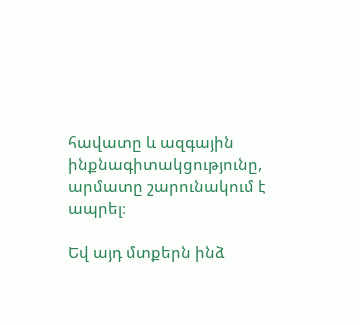հավատը և ազգային ինքնագիտակցությունը, արմատը շարունակում է ապրել։

Եվ այդ մտքերն ինձ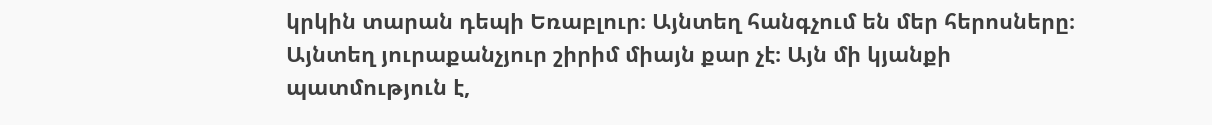կրկին տարան դեպի Եռաբլուր։ Այնտեղ հանգչում են մեր հերոսները։ Այնտեղ յուրաքանչյուր շիրիմ միայն քար չէ։ Այն մի կյանքի պատմություն է,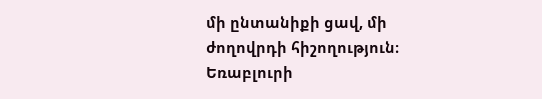մի ընտանիքի ցավ, մի ժողովրդի հիշողություն։ Եռաբլուրի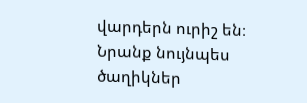վարդերն ուրիշ են։ Նրանք նույնպես ծաղիկներ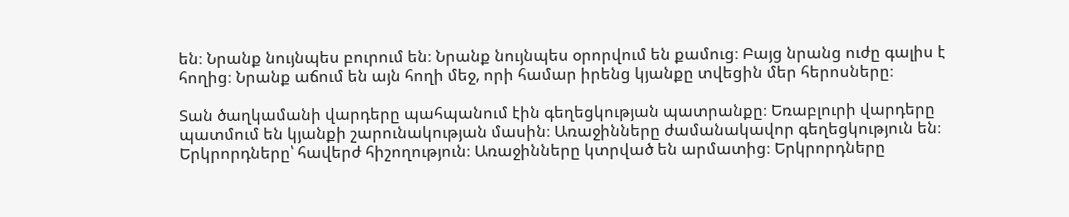են։ Նրանք նույնպես բուրում են։ Նրանք նույնպես օրորվում են քամուց։ Բայց նրանց ուժը գալիս է հողից։ Նրանք աճում են այն հողի մեջ, որի համար իրենց կյանքը տվեցին մեր հերոսները։

Տան ծաղկամանի վարդերը պահպանում էին գեղեցկության պատրանքը։ Եռաբլուրի վարդերը պատմում են կյանքի շարունակության մասին։ Առաջինները ժամանակավոր գեղեցկություն են։ Երկրորդները՝ հավերժ հիշողություն։ Առաջինները կտրված են արմատից։ Երկրորդները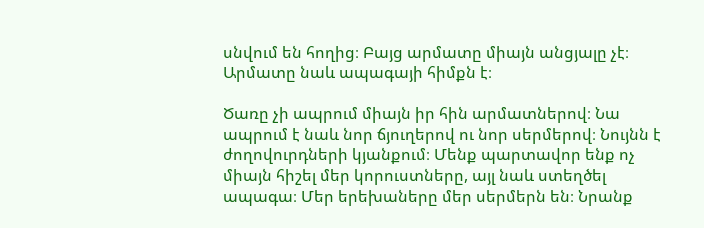սնվում են հողից։ Բայց արմատը միայն անցյալը չէ։ Արմատը նաև ապագայի հիմքն է։

Ծառը չի ապրում միայն իր հին արմատներով։ Նա ապրում է նաև նոր ճյուղերով ու նոր սերմերով։ Նույնն է ժողովուրդների կյանքում։ Մենք պարտավոր ենք ոչ միայն հիշել մեր կորուստները, այլ նաև ստեղծել ապագա։ Մեր երեխաները մեր սերմերն են։ Նրանք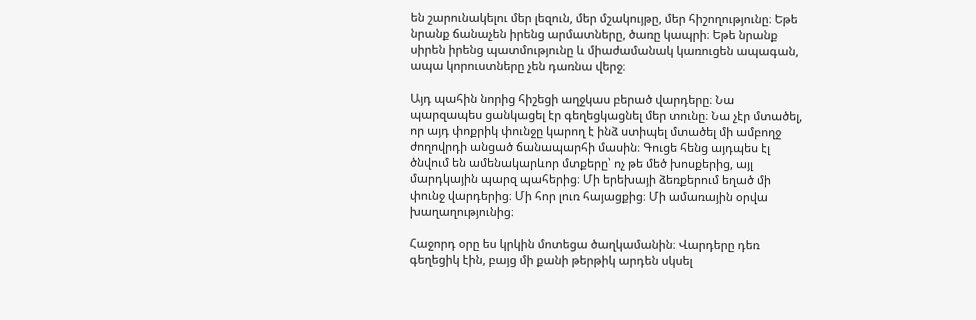են շարունակելու մեր լեզուն, մեր մշակույթը, մեր հիշողությունը։ Եթե նրանք ճանաչեն իրենց արմատները, ծառը կապրի։ Եթե նրանք սիրեն իրենց պատմությունը և միաժամանակ կառուցեն ապագան, ապա կորուստները չեն դառնա վերջ։

Այդ պահին նորից հիշեցի աղջկաս բերած վարդերը։ Նա պարզապես ցանկացել էր գեղեցկացնել մեր տունը։ Նա չէր մտածել, որ այդ փոքրիկ փունջը կարող է ինձ ստիպել մտածել մի ամբողջ ժողովրդի անցած ճանապարհի մասին։ Գուցե հենց այդպես էլ ծնվում են ամենակարևոր մտքերը՝ ոչ թե մեծ խոսքերից, այլ մարդկային պարզ պահերից։ Մի երեխայի ձեռքերում եղած մի փունջ վարդերից։ Մի հոր լուռ հայացքից։ Մի ամառային օրվա խաղաղությունից։

Հաջորդ օրը ես կրկին մոտեցա ծաղկամանին։ Վարդերը դեռ գեղեցիկ էին, բայց մի քանի թերթիկ արդեն սկսել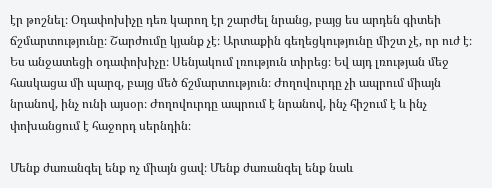էր թոշնել։ Օդափոխիչը դեռ կարող էր շարժել նրանց, բայց ես արդեն գիտեի ճշմարտությունը։ Շարժումը կյանք չէ։ Արտաքին գեղեցկությունը միշտ չէ, որ ուժ է։ Ես անջատեցի օդափոխիչը։ Սենյակում լռություն տիրեց։ Եվ այդ լռության մեջ հասկացա մի պարզ, բայց մեծ ճշմարտություն։ Ժողովուրդը չի ապրում միայն նրանով, ինչ ունի այսօր։ Ժողովուրդը ապրում է նրանով, ինչ հիշում է և ինչ փոխանցում է հաջորդ սերնդին։

Մենք ժառանգել ենք ոչ միայն ցավ։ Մենք ժառանգել ենք նաև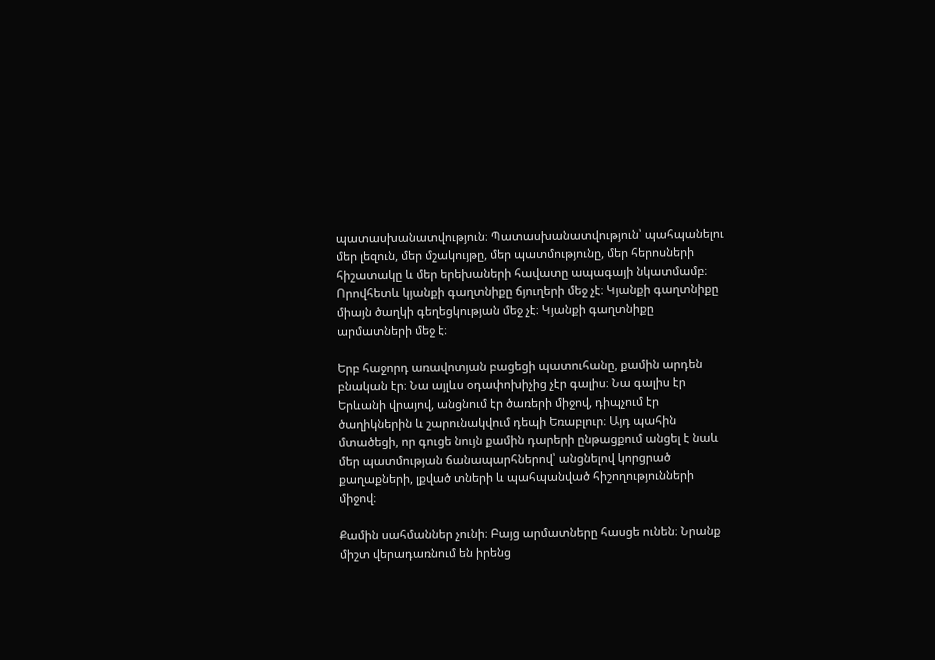պատասխանատվություն։ Պատասխանատվություն՝ պահպանելու մեր լեզուն, մեր մշակույթը, մեր պատմությունը, մեր հերոսների հիշատակը և մեր երեխաների հավատը ապագայի նկատմամբ։ Որովհետև կյանքի գաղտնիքը ճյուղերի մեջ չէ։ Կյանքի գաղտնիքը միայն ծաղկի գեղեցկության մեջ չէ։ Կյանքի գաղտնիքը արմատների մեջ է։

Երբ հաջորդ առավոտյան բացեցի պատուհանը, քամին արդեն բնական էր։ Նա այլևս օդափոխիչից չէր գալիս։ Նա գալիս էր Երևանի վրայով, անցնում էր ծառերի միջով, դիպչում էր ծաղիկներին և շարունակվում դեպի Եռաբլուր։ Այդ պահին մտածեցի, որ գուցե նույն քամին դարերի ընթացքում անցել է նաև մեր պատմության ճանապարհներով՝ անցնելով կորցրած քաղաքների, լքված տների և պահպանված հիշողությունների միջով։

Քամին սահմաններ չունի։ Բայց արմատները հասցե ունեն։ Նրանք միշտ վերադառնում են իրենց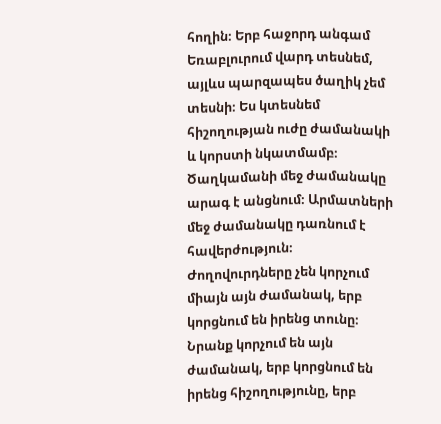հողին։ Երբ հաջորդ անգամ Եռաբլուրում վարդ տեսնեմ, այլևս պարզապես ծաղիկ չեմ տեսնի։ Ես կտեսնեմ հիշողության ուժը ժամանակի և կորստի նկատմամբ։ Ծաղկամանի մեջ ժամանակը արագ է անցնում։ Արմատների մեջ ժամանակը դառնում է հավերժություն։ Ժողովուրդները չեն կորչում միայն այն ժամանակ, երբ կորցնում են իրենց տունը։ Նրանք կորչում են այն ժամանակ, երբ կորցնում են իրենց հիշողությունը, երբ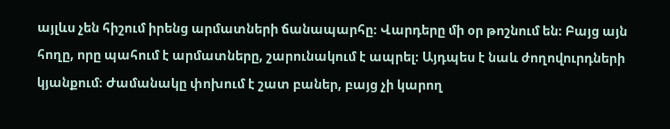այլևս չեն հիշում իրենց արմատների ճանապարհը։ Վարդերը մի օր թոշնում են։ Բայց այն հողը, որը պահում է արմատները, շարունակում է ապրել։ Այդպես է նաև ժողովուրդների կյանքում։ Ժամանակը փոխում է շատ բաներ, բայց չի կարող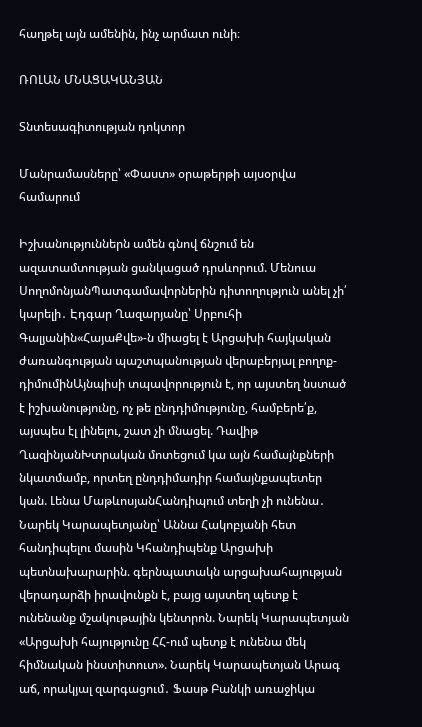հաղթել այն ամենին, ինչ արմատ ունի։

ՌՈԼԱՆ ՄՆԱՑԱԿԱՆՅԱՆ

Տնտեսագիտության դոկտոր

Մանրամասները՝ «Փաստ» օրաթերթի այսօրվա համարում

Իշխանություններն ամեն գնով ճնշում են ազատամտության ցանկացած դրսևորում. Մենուա ՍողոմոնյանՊատգամավորներին դիտողություն անել չի՛ կարելի․ Էդգար Ղազարյանը՝ Սրբուհի Գալյանին«ՀայաՔվե»-ն միացել է Արցախի հայկական ժառանգության պաշտպանության վերաբերյալ բողոք-դիմումինԱյնպիսի տպավորություն է, որ այստեղ նստած է իշխանությունը, ոչ թե ընդդիմությունը, համբերե՛ք, այսպես էլ լինելու, շատ չի մնացել. Դավիթ ՂազինյանԽտրական մոտեցում կա այն համայնքների նկատմամբ, որտեղ ընդդիմադիր համայնքապետեր կան. Լենա ՄաթևոսյանՀանդիպում տեղի չի ունենա․ Նարեկ Կարապետյանը՝ Աննա Հակոբյանի հետ հանդիպելու մասին Կհանդիպենք Արցախի պետնախարարին. գերնպատակն արցախահայության վերադարձի իրավունքն է, բայց այստեղ պետք է ունենանք մշակութային կենտրոն. Նարեկ Կարապետյան «Արցախի հայությունը ՀՀ-ում պետք է ունենա մեկ հիմնական ինստիտուտ». Նարեկ Կարապետյան Արագ աճ, որակյալ զարգացում․ Ֆասթ Բանկի առաջիկա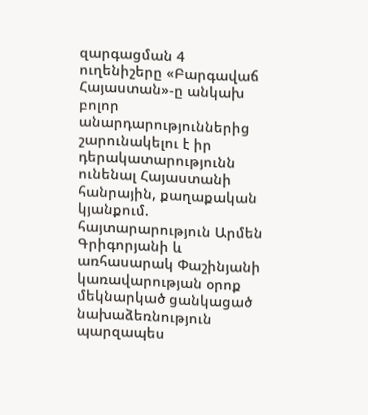զարգացման 4 ուղենիշերը «Բարգավաճ Հայաստան»-ը անկախ բոլոր անարդարություններից շարունակելու է իր դերակատարությունն ունենալ Հայաստանի հանրային, քաղաքական կյանքում. հայտարարություն Արմեն Գրիգորյանի և առհասարակ Փաշինյանի կառավարության օրոք մեկնարկած ցանկացած նախաձեռնություն պարզապես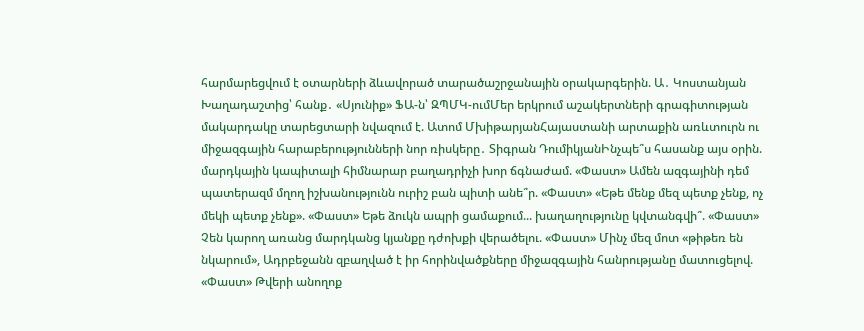հարմարեցվում է օտարների ձևավորած տարածաշրջանային օրակարգերին. Ա․ Կոստանյան Խաղադաշտից՝ հանք․ «Սյունիք» ՖԱ-ն՝ ԶՊՄԿ-ումՄեր երկրում աշակերտների գրագիտության մակարդակը տարեցտարի նվազում է. Ատոմ ՄխիթարյանՀայաստանի արտաքին առևտուրն ու միջազգային հարաբերությունների նոր ռիսկերը․ Տիգրան ԴումիկյանԻնչպե՞ս հասանք այս օրին. մարդկային կապիտալի հիմնարար բաղադրիչի խոր ճգնաժամ. «Փաստ» Ամեն ազգայինի դեմ պատերազմ մղող իշխանությունն ուրիշ բան պիտի անե՞ր. «Փաստ» «Եթե մենք մեզ պետք չենք, ոչ մեկի պետք չենք». «Փաստ» Եթե ձուկն ապրի ցամաքում... խաղաղությունը կվտանգվի՞. «Փաստ» Չեն կարող առանց մարդկանց կյանքը դժոխքի վերածելու. «Փաստ» Մինչ մեզ մոտ «թիթեռ են նկարում», Ադրբեջանն զբաղված է իր հորինվածքները միջազգային հանրությանը մատուցելով. «Փաստ» Թվերի անողոք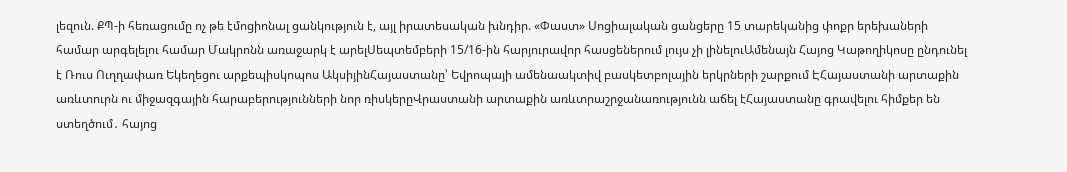լեզուն. ՔՊ-ի հեռացումը ոչ թե էմոցիոնալ ցանկություն է, այլ իրատեսական խնդիր. «Փաստ» Սոցիալական ցանցերը 15 տարեկանից փոքր երեխաների համար արգելելու համար Մակրոնն առաջարկ է արելՍեպտեմբերի 15/16-ին հարյուրավոր հասցեներում լույս չի լինելուԱմենայն Հայոց Կաթողիկոսը ընդունել է Ռուս Ուղղափառ Եկեղեցու արքեպիսկոպոս ԱկսիյինՀայաստանը՝ Եվրոպայի ամենաակտիվ բասկետբոլային երկրների շարքում ԷՀայաստանի արտաքին առևտուրն ու միջազգային հարաբերությունների նոր ռիսկերըՎրաստանի արտաքին առևտրաշրջանառությունն աճել էՀայաստանը գրավելու հիմքեր են ստեղծում․ հայոց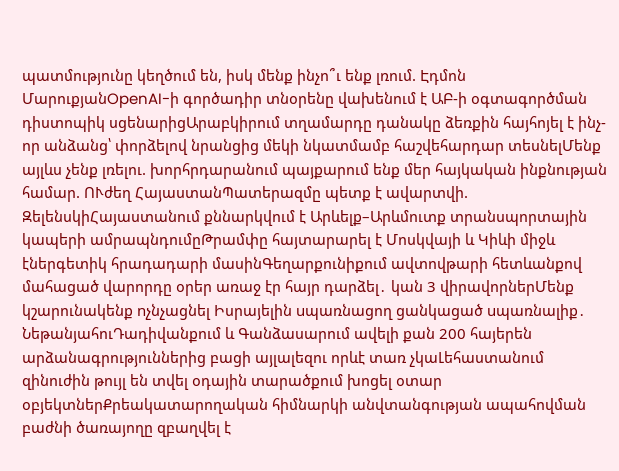պատմությունը կեղծում են, իսկ մենք ինչո՞ւ ենք լռում. Էդմոն ՄարուքյանOpenAI-ի գործադիր տնօրենը վախենում է ԱԲ-ի օգտագործման դիստոպիկ սցենարիցԱրաբկիրում տղամարդը դանակը ձեռքին հայհոյել է ինչ-որ անձանց՝ փորձելով նրանցից մեկի նկատմամբ հաշվեհարդար տեսնելՄենք այլևս չենք լռելու. խորհրդարանում պայքարում ենք մեր հայկական ինքնության համար. ՈՒժեղ ՀայաստանՊատերազմը պետք է ավարտվի. ԶելենսկիՀայաստանում քննարկվում է Արևելք–Արևմուտք տրանսպորտային կապերի ամրապնդումըԹրամփը հայտարարել է Մոսկվայի և Կիևի միջև էներգետիկ հրադադարի մասինԳեղարքունիքում ավտովթարի հետևանքով մահացած վարորդը օրեր առաջ էր հայր դարձել․ կան 3 վիրավորներՄենք կշարունակենք nչնչացնել Իսրայելին uպառնացող ցանկացած uպառնալիք․ ՆեթանյահուԴադիվանքում և Գանձասարում ավելի քան 200 հայերեն արձանագրություններից բացի այլալեզու որևէ տառ չկաԼեհաստանում զինուժին թույլ են տվել օդային տարածքում խոցել օտար օբյեկտներՔրեակատարողական հիմնարկի անվտանգության ապահովման բաժնի ծառայողը զբաղվել է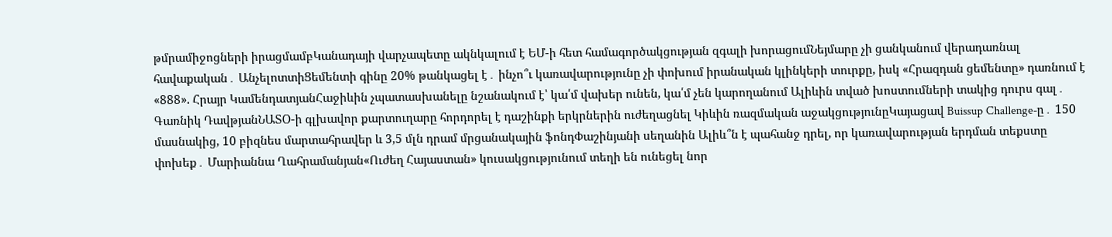թմրամիջոցների իրացմամբԿանադայի վարչապետը ակնկալում է ԵՄ-ի հետ համագործակցության զգալի խորացումՆեյմարը չի ցանկանում վերադառնալ հավաքական․ ԱնչելոտտիՑեմենտի գինը 20% թանկացել է․ ինչո՞ւ կառավարությունը չի փոխում իրանական կլինկերի տուրքը, իսկ «Հրազդան ցեմենտը» դառնում է «888». Հրայր ԿամենդատյանՀաջիևին չպատասխանելը նշանակում է՝ կա՛մ վախեր ունեն, կա՛մ չեն կարողանում Ալիևին տված խոստումների տակից դուրս գալ․ Գառնիկ ԴավթյանՆԱՏՕ-ի գլխավոր քարտուղարը հորդորել է դաշինքի երկրներին ուժեղացնել Կիևին ռազմական աջակցությունըԿայացավ Buissup Challenge-ը․ 150 մասնակից, 10 բիզնես մարտահրավեր և 3,5 մլն դրամ մրցանակային ֆոնդՓաշինյանի սեղանին Ալիև՞ն է պահանջ դրել, որ կառավարության երդման տեքստը փոխեք․ Մարիաննա Ղահրամանյան«Ուժեղ Հայաստան» կուսակցությունում տեղի են ունեցել նոր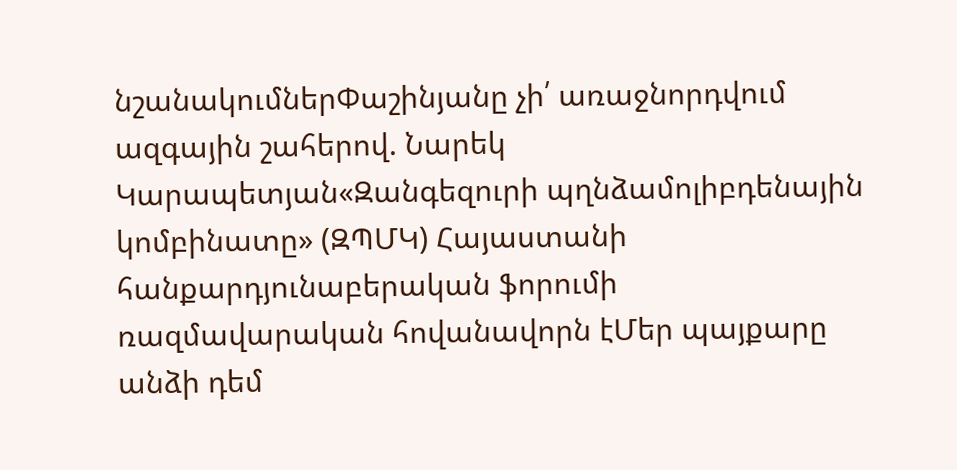նշանակումներՓաշինյանը չի՛ առաջնորդվում ազգային շահերով. Նարեկ Կարապետյան«Զանգեզուրի պղնձամոլիբդենային կոմբինատը» (ԶՊՄԿ) Հայաստանի հանքարդյունաբերական ֆորումի ռազմավարական հովանավորն էՄեր պայքարը անձի դեմ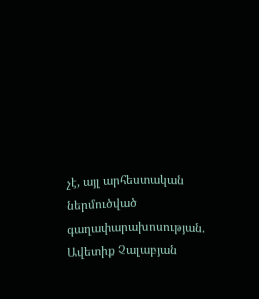չէ, այլ արհեստական ներմուծված գաղափարախոսության. Ավետիք Չալաբյան